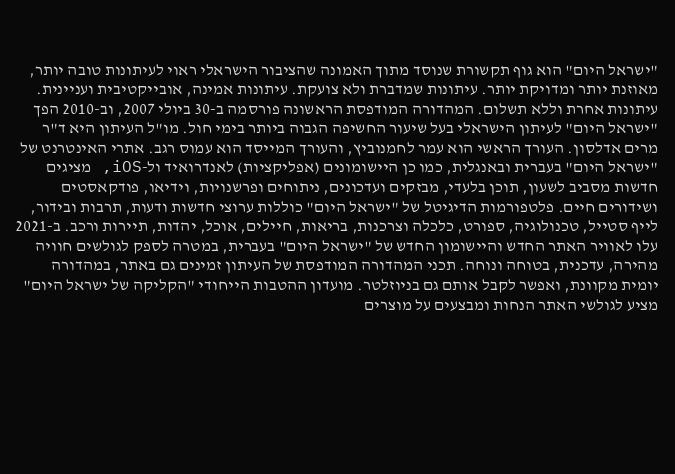"ישראל היום" הוא גוף תקשורת שנוסד מתוך האמונה שהציבור הישראלי ראוי לעיתונות טובה יותר, מאוזנת יותר ומדויקת יותר. עיתונות שמדברת ולא צועקת. עיתונות אמינה, אובייקטיבית ועניינית. עיתונות אחרת וללא תשלום. המהדורה המודפסת הראשונה פורסמה ב-30 ביולי 2007, וב-2010 הפך "ישראל היום" לעיתון הישראלי בעל שיעור החשיפה הגבוה ביותר בימי חול. מו"ל העיתון היא ד"ר מרים אדלסון. העורך הראשי הוא עמר לחמנוביץ, והעורך המייסד הוא עמוס רגב. אתרי האינטרנט של "ישראל היום" בעברית ובאנגלית, כמו כן היישומונים (אפליקציות) לאנדרואיד ול-iOS, מציגים חדשות מסביב לשעון, תוכן בלעדי, מבזקים ועדכונים, ניתוחים ופרשנויות, וידיאו, פודקאסטים ושידורים חיים. פלטפורמות הדיגיטל של "ישראל היום" כוללות ערוצי חדשות ודעות, תרבות ובידור, לייף סטייל, טכנולוגיה, ספורט, כלכלה וצרכנות, בריאות, חיילים, אוכל, יהדות, תיירות ורכב. ב-2021 עלו לאוויר האתר החדש והיישומון החדש של "ישראל היום" בעברית, במטרה לספק לגולשים חוויה מהירה, עדכנית, בטוחה ונוחה. תכני המהדורה המודפסת של העיתון זמינים גם באתר, במהדורה יומית מקוונת, ואפשר לקבל אותם גם בניוזלטר. מועדון ההטבות הייחודי "הקליקה של ישראל היום" מציע לגולשי האתר הנחות ומבצעים על מוצרים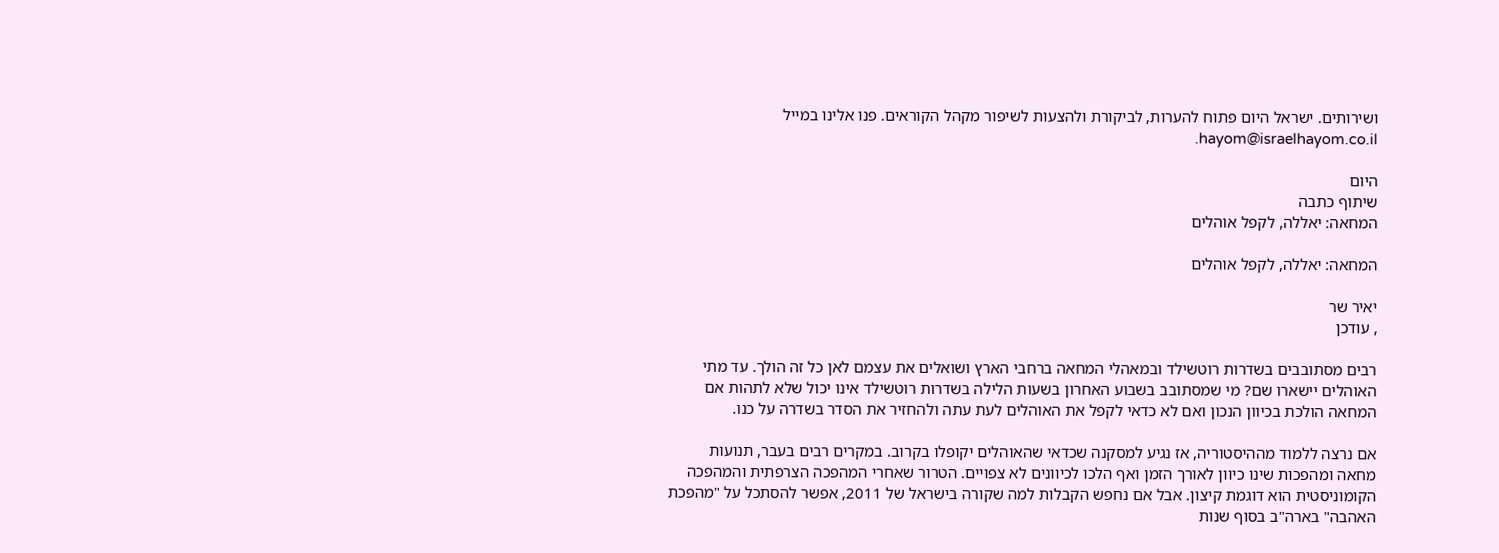ושירותים. ישראל היום פתוח להערות, לביקורת ולהצעות לשיפור מקהל הקוראים. פנו אלינו במייל hayom@israelhayom.co.il.

היום
שיתוף כתבה
המחאה: יאללה, לקפל אוהלים

המחאה: יאללה, לקפל אוהלים

יאיר שר
, עודכן

רבים מסתובבים בשדרות רוטשילד ובמאהלי המחאה ברחבי הארץ ושואלים את עצמם לאן כל זה הולך. עד מתי האוהלים יישארו שם? מי שמסתובב בשבוע האחרון בשעות הלילה בשדרות רוטשילד אינו יכול שלא לתהות אם המחאה הולכת בכיוון הנכון ואם לא כדאי לקפל את האוהלים לעת עתה ולהחזיר את הסדר בשדרה על כנו.

אם נרצה ללמוד מההיסטוריה, אז נגיע למסקנה שכדאי שהאוהלים יקופלו בקרוב. במקרים רבים בעבר, תנועות מחאה ומהפכות שינו כיוון לאורך הזמן ואף הלכו לכיוונים לא צפויים. הטרור שאחרי המהפכה הצרפתית והמהפכה הקומוניסטית הוא דוגמת קיצון. אבל אם נחפש הקבלות למה שקורה בישראל של 2011, אפשר להסתכל על "מהפכת האהבה" בארה"ב בסוף שנות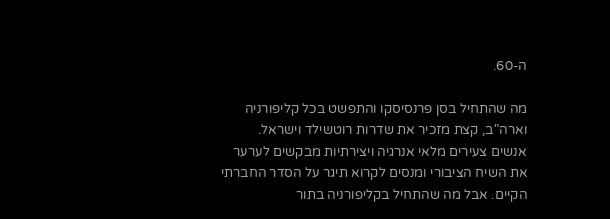ה-60.

מה שהתחיל בסן פרנסיסקו והתפשט בכל קליפורניה וארה"ב, קצת מזכיר את שדרות רוטשילד וישראל. אנשים צעירים מלאי אנרגיה ויצירתיות מבקשים לערער את השיח הציבורי ומנסים לקרוא תיגר על הסדר החברתי הקיים. אבל מה שהתחיל בקליפורניה בתור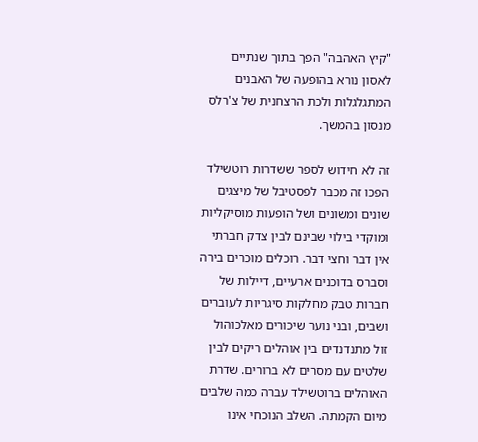"קיץ האהבה" הפך בתוך שנתיים לאסון נורא בהופעה של האבנים המתגלגלות ולכת הרצחנית של צ'רלס מנסון בהמשך.

זה לא חידוש לספר ששדרות רוטשילד הפכו זה מכבר לפסטיבל של מיצגים שונים ומשונים ושל הופעות מוסיקליות ומוקדי בילוי שבינם לבין צדק חברתי אין דבר וחצי דבר. רוכלים מוכרים בירה וסברס בדוכנים ארעיים, דיילות של חברות טבק מחלקות סיגריות לעוברים ושבים, ובני נוער שיכורים מאלכוהול זול מתנדנדים בין אוהלים ריקים לבין שלטים עם מסרים לא ברורים. שדרת האוהלים ברוטשילד עברה כמה שלבים מיום הקמתה. השלב הנוכחי אינו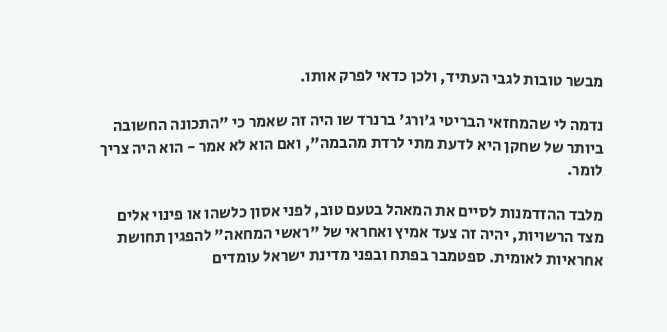מבשר טובות לגבי העתיד, ולכן כדאי לפרק אותו.

נדמה לי שהמחזאי הבריטי ג'ורג' ברנרד שו היה זה שאמר כי "התכונה החשובה ביותר של שחקן היא לדעת מתי לרדת מהבמה", ואם הוא לא אמר - הוא היה צריך לומר.

מלבד ההזדמנות לסיים את המאהל בטעם טוב, לפני אסון כלשהו או פינוי אלים מצד הרשויות, יהיה זה צעד אמיץ ואחראי של "ראשי המחאה" להפגין תחושת אחראיות לאומית. ספטמבר בפתח ובפני מדינת ישראל עומדים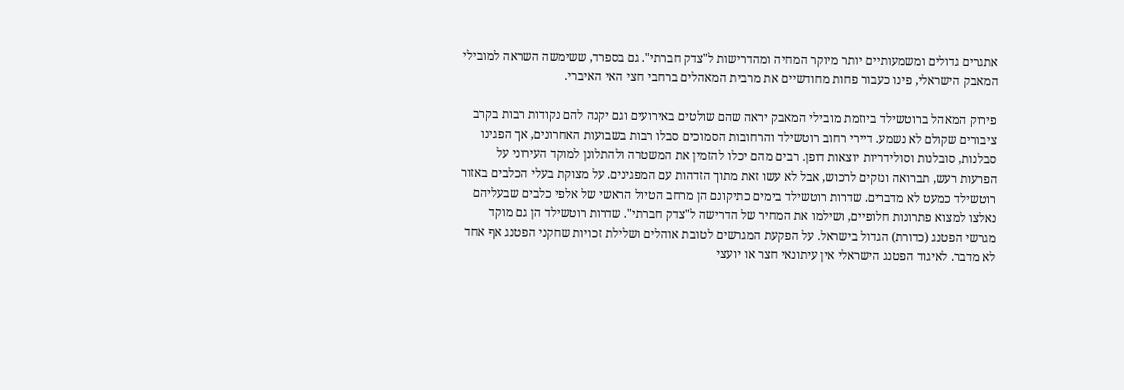אתגרים גדולים ומשמעותיים יותר מיוקר המחיה ומהדרישות ל"צדק חברתי". גם בספרד, ששימשה השראה למובילי המאבק הישראלי, פינו כעבור פחות מחודשיים את מרבית המאהלים ברחבי חצי האי האיברי.

פירוק המאהל ברוטשילד ביוזמת מובילי המאבק יראה שהם שולטים באירועים וגם יקנה להם נקודות רבות בקרב ציבורים שקולם לא נשמע. דיירי רחוב רוטשילד והרחובות הסמוכים סבלו רבות בשבועות האחרונים, אך הפגינו סבלנות, סובלנות וסולידריות יוצאות דופן. רבים מהם יכלו להזמין את המשטרה ולהתלונן למוקד העירוני על הפרעות רעש, תברואה ונזקים לרכוש, אבל לא עשו זאת מתוך הזדהות עם המפגינים. על מצוקת בעלי הכלבים באזור רוטשילד כמעט לא מדברים. שדרות רוטשילד בימים כתיקונם הן מרחב הטיול הראשי של אלפי כלבים שבעליהם נאלצו למצוא פתרונות חלופיים, ושילמו את המחיר של הדרישה ל"צדק חברתי". שדרות רוטשילד הן גם מוקד מגרשי הפטנג (כדורת) הגדול בישראל. על הפקעת המגרשים לטובת אוהלים ושלילת זכויות שחקני הפטנג אף אחד לא מדבר. לאיגוד הפטנג הישראלי אין עיתונאי חצר או יועצי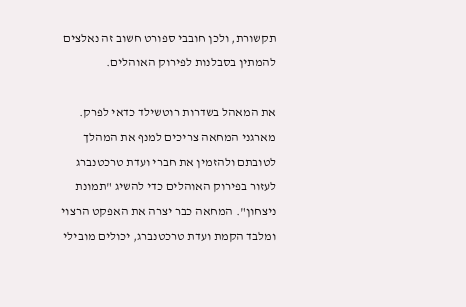תקשורת, ולכן חובבי ספורט חשוב זה נאלצים להמתין בסבלנות לפירוק האוהלים.

את המאהל בשדרות רוטשילד כדאי לפרק. מארגני המחאה צריכים למנף את המהלך לטובתם ולהזמין את חברי ועדת טרכטנברג לעזור בפירוק האוהלים כדי להשיג "תמונת ניצחון". המחאה כבר יצרה את האפקט הרצוי ומלבד הקמת ועדת טרכטנברג, יכולים מובילי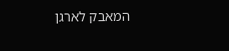המאבק לארגן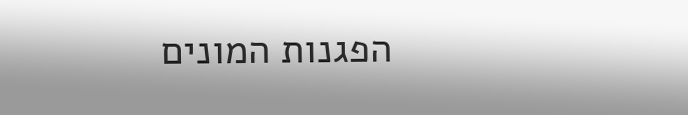הפגנות המונים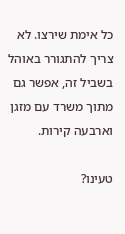כל אימת שירצו. לא צריך להתגורר באוהל בשביל זה, אפשר גם מתוך משרד עם מזגן וארבעה קירות.

טעינו?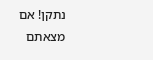נתקן! אם מצאתם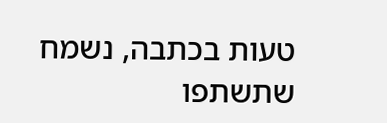טעות בכתבה, נשמח שתשתפו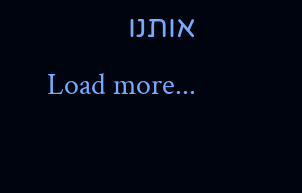אותנו
Load more...